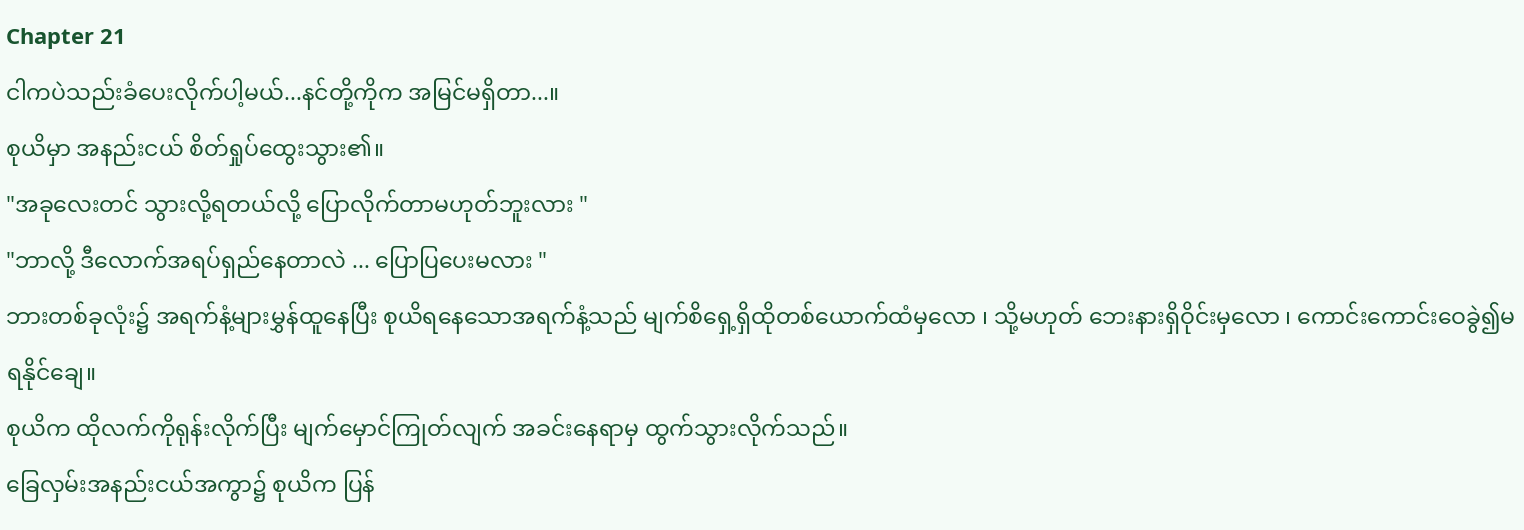Chapter 21
ငါကပဲသည်းခံပေးလိုက်ပါ့မယ်...နင်တို့ကိုက အမြင်မရှိတာ...။
စုယိမှာ အနည်းငယ် စိတ်ရှုပ်ထွေးသွား၏။
"အခုလေးတင် သွားလို့ရတယ်လို့ ပြောလိုက်တာမဟုတ်ဘူးလား "
"ဘာလို့ ဒီလောက်အရပ်ရှည်နေတာလဲ ... ပြောပြပေးမလား "
ဘားတစ်ခုလုံး၌ အရက်နံ့များမွှန်ထူနေပြီး စုယိရနေသောအရက်နံ့သည် မျက်စိရှေ့ရှိထိုတစ်ယောက်ထံမှလော ၊ သို့မဟုတ် ဘေးနားရှိဝိုင်းမှလော ၊ ကောင်းကောင်းဝေခွဲ၍မရနိုင်ချေ။
စုယိက ထိုလက်ကိုရုန်းလိုက်ပြီး မျက်မှောင်ကြုတ်လျက် အခင်းနေရာမှ ထွက်သွားလိုက်သည်။
ခြေလှမ်းအနည်းငယ်အကွာ၌ စုယိက ပြန်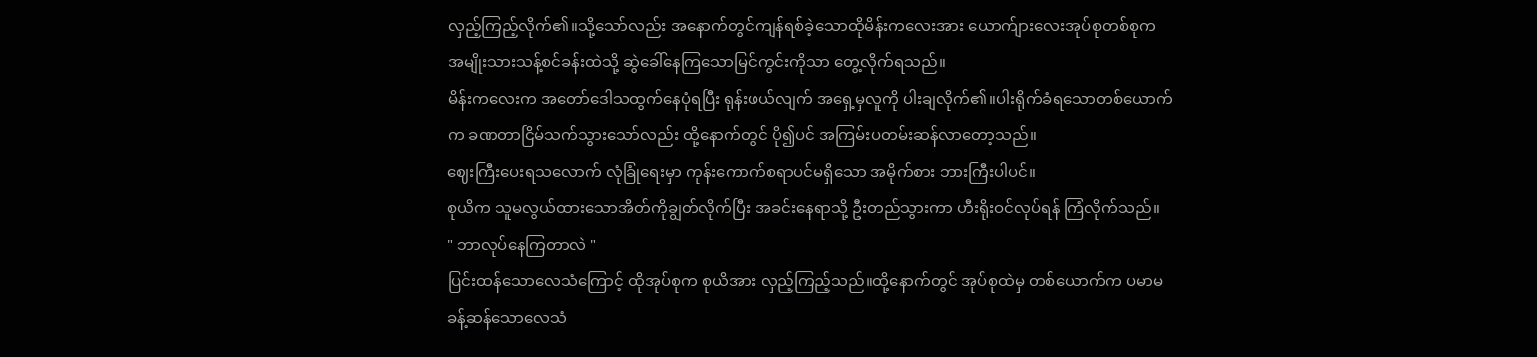လှည့်ကြည့်လိုက်၏။သို့သော်လည်း အနောက်တွင်ကျန်ရစ်ခဲ့သောထိုမိန်းကလေးအား ယောက်ျားလေးအုပ်စုတစ်စုက အမျိုးသားသန့်စင်ခန်းထဲသို့ ဆွဲခေါ်နေကြသောမြင်ကွင်းကိုသာ တွေ့လိုက်ရသည်။
မိန်းကလေးက အတော်ဒေါသထွက်နေပုံရပြီး ရုန်းဖယ်လျက် အရှေ့မှလူကို ပါးချလိုက်၏။ပါးရိုက်ခံရသောတစ်ယောက်က ခဏတာငြိမ်သက်သွားသော်လည်း ထို့နောက်တွင် ပို၍ပင် အကြမ်းပတမ်းဆန်လာတော့သည်။
ဈေးကြီးပေးရသလောက် လုံခြုံရေးမှာ ကုန်းကောက်စရာပင်မရှိသော အမိုက်စား ဘားကြီးပါပင်။
စုယိက သူမလွယ်ထားသောအိတ်ကိုချွတ်လိုက်ပြီး အခင်းနေရာသို့ ဦးတည်သွားကာ ဟီးရိုးဝင်လုပ်ရန် ကြံလိုက်သည်။
" ဘာလုပ်နေကြတာလဲ "
ပြင်းထန်သောလေသံကြောင့် ထိုအုပ်စုက စုယိအား လှည့်ကြည့်သည်။ထို့နောက်တွင် အုပ်စုထဲမှ တစ်ယောက်က ပမာမခန့်ဆန်သောလေသံ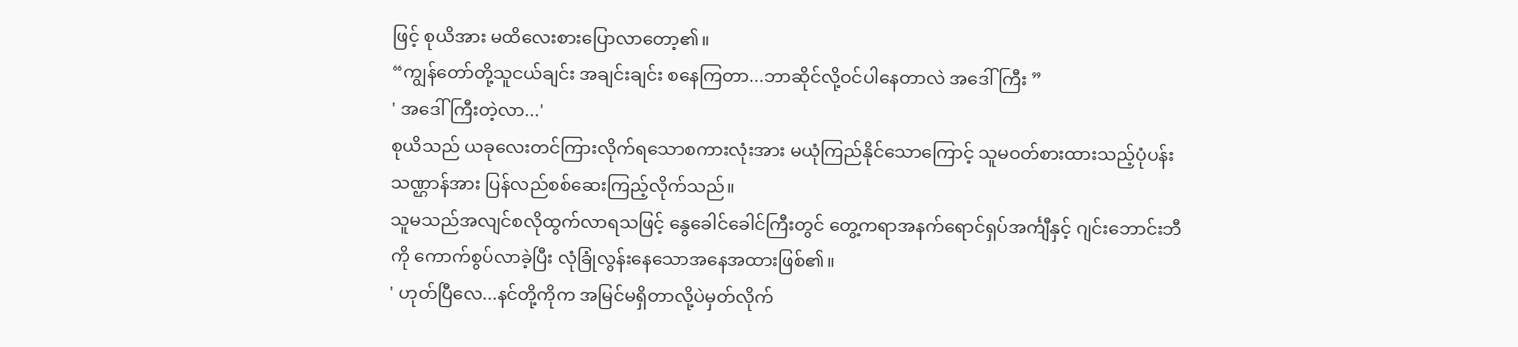ဖြင့် စုယိအား မထိလေးစားပြောလာတော့၏။
“ကျွန်တော်တို့သူငယ်ချင်း အချင်းချင်း စနေကြတာ...ဘာဆိုင်လို့ဝင်ပါနေတာလဲ အဒေါ်ကြီး ”
' အဒေါ်ကြီးတဲ့လာ...'
စုယိသည် ယခုလေးတင်ကြားလိုက်ရသောစကားလုံးအား မယုံကြည်နိုင်သောကြောင့် သူမဝတ်စားထားသည့်ပုံပန်းသဏ္ဌာန်အား ပြန်လည်စစ်ဆေးကြည့်လိုက်သည်။
သူမသည်အလျင်စလိုထွက်လာရသဖြင့် နွေခေါင်ခေါင်ကြီးတွင် တွေ့ကရာအနက်ရောင်ရှပ်အင်္ကျီနှင့် ဂျင်းဘောင်းဘီကို ကောက်စွပ်လာခဲ့ပြီး လုံခြုံလွန်းနေသောအနေအထားဖြစ်၏။
' ဟုတ်ပြီလေ...နင်တို့ကိုက အမြင်မရှိတာလို့ပဲမှတ်လိုက်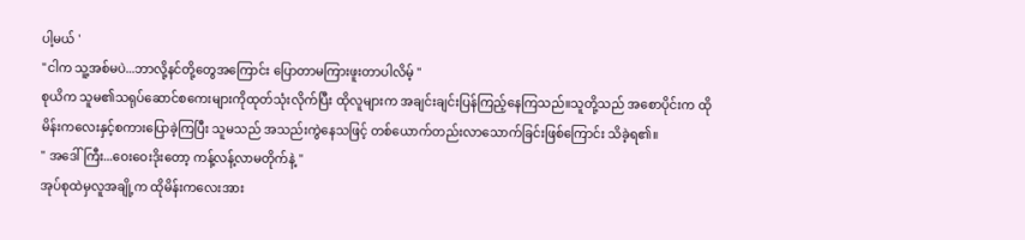ပါ့မယ် '
"ငါက သူ့အစ်မပဲ...ဘာလို့နင်တို့တွေအကြောင်း ပြောတာမကြားဖူးတာပါလိမ့် "
စုယိက သူမ၏သရုပ်ဆောင်စကေးများကိုထုတ်သုံးလိုက်ပြီး ထိုလူများက အချင်းချင်းပြန်ကြည့်နေကြသည်။သူတို့သည် အစောပိုင်းက ထိုမိန်းကလေးနှင့်စကားပြောခဲ့ကြပြီး သူမသည် အသည်းကွဲနေသဖြင့် တစ်ယောက်တည်းလာသောက်ခြင်းဖြစ်ကြောင်း သိခဲ့ရ၏။
" အဒေါ်ကြီး...ဝေးဝေးဒိုးတော့ ကန့်လန့်လာမတိုက်နဲ့ "
အုပ်စုထဲမှလူအချို့က ထိုမိန်းကလေးအား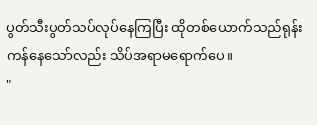ပွတ်သီးပွတ်သပ်လုပ်နေကြပြီး ထိုတစ်ယောက်သည်ရုန်းကန်နေသော်လည်း သိပ်အရာမရောက်ပေ။
"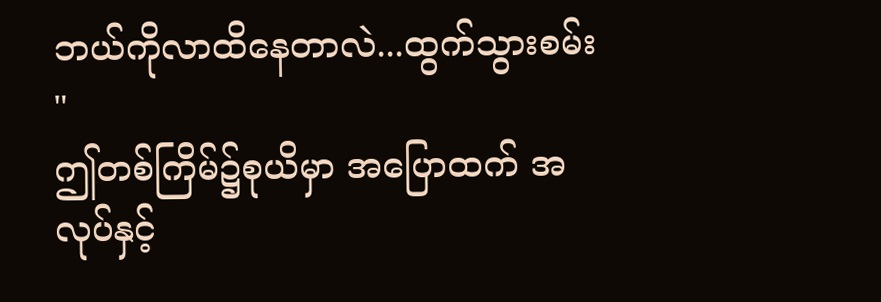ဘယ်ကိုလာထိနေတာလဲ...ထွက်သွားစမ်း "
ဤတစ်ကြိမ်၌စုယိမှာ အပြောထက် အလုပ်နှင့်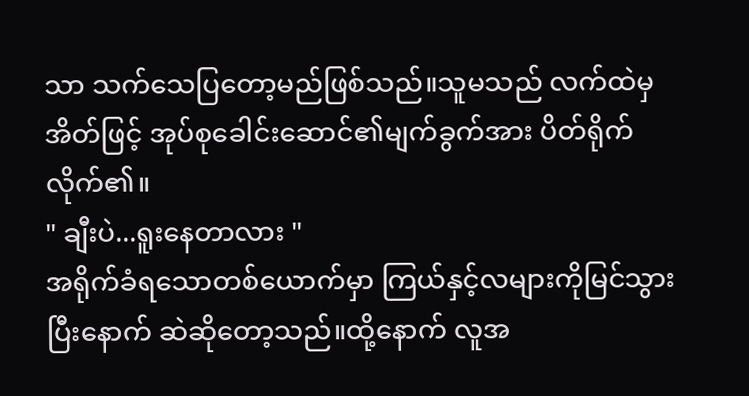သာ သက်သေပြတော့မည်ဖြစ်သည်။သူမသည် လက်ထဲမှအိတ်ဖြင့် အုပ်စုခေါင်းဆောင်၏မျက်ခွက်အား ပိတ်ရိုက်လိုက်၏။
" ချီးပဲ...ရူးနေတာလား "
အရိုက်ခံရသောတစ်ယောက်မှာ ကြယ်နှင့်လများကိုမြင်သွားပြီးနောက် ဆဲဆိုတော့သည်။ထို့နောက် လူအ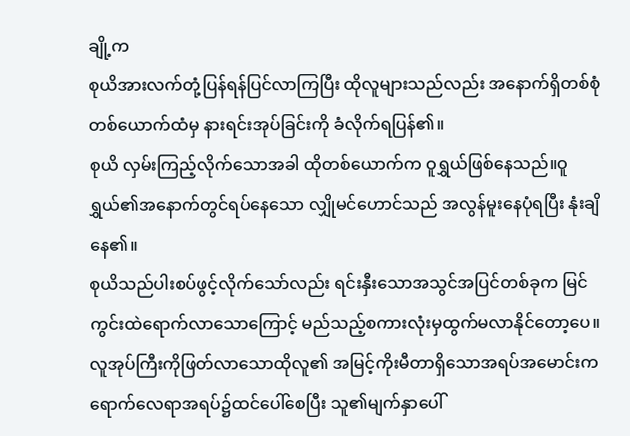ချို့က
စုယိအားလက်တုံ့ပြန်ရန်ပြင်လာကြပြီး ထိုလူများသည်လည်း အနောက်ရှိတစ်စုံတစ်ယောက်ထံမှ နားရင်းအုပ်ခြင်းကို ခံလိုက်ရပြန်၏။
စုယိ လှမ်းကြည့်လိုက်သောအခါ ထိုတစ်ယောက်က ဝူရွှယ်ဖြစ်နေသည်။ဝူရွှယ်၏အနောက်တွင်ရပ်နေသော လျှိုမင်ဟောင်သည် အလွန်မူးနေပုံရပြီး နုံးချိနေ၏။
စုယိသည်ပါးစပ်ဖွင့်လိုက်သော်လည်း ရင်းနှီးသောအသွင်အပြင်တစ်ခုက မြင်ကွင်းထဲရောက်လာသောကြောင့် မည်သည့်စကားလုံးမှထွက်မလာနိုင်တော့ပေ။
လူအုပ်ကြီးကိုဖြတ်လာသောထိုလူ၏ အမြင့်ကိုးမီတာရှိသောအရပ်အမောင်းက ရောက်လေရာအရပ်၌ထင်ပေါ်စေပြီး သူ၏မျက်နှာပေါ်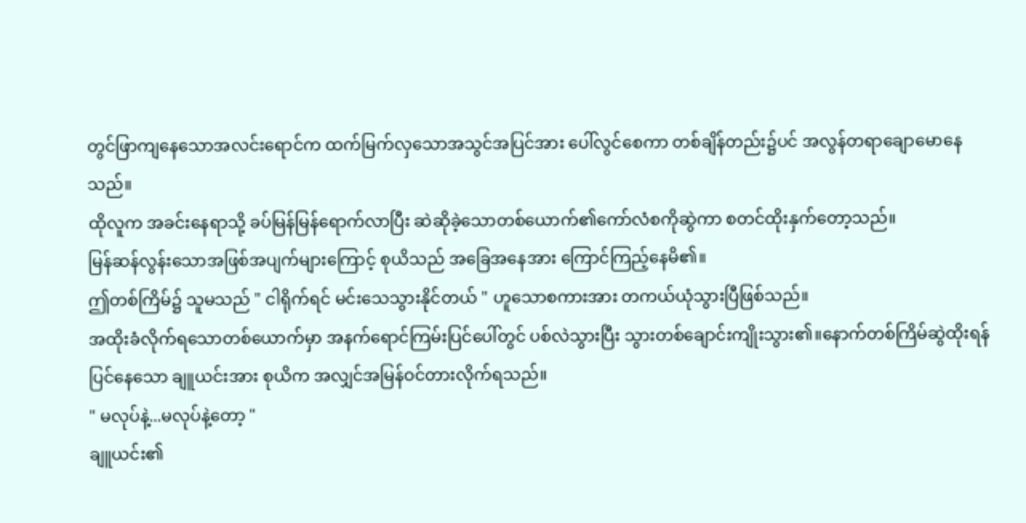တွင်ဖြာကျနေသောအလင်းရောင်က ထက်မြက်လှသောအသွင်အပြင်အား ပေါ်လွင်စေကာ တစ်ချိန်တည်း၌ပင် အလွန်တရာချောမောနေသည်။
ထိုလူက အခင်းနေရာသို့ ခပ်မြန်မြန်ရောက်လာပြီး ဆဲဆိုခဲ့သောတစ်ယောက်၏ကော်လံစကိုဆွဲကာ စတင်ထိုးနှက်တော့သည်။
မြန်ဆန်လွန်းသောအဖြစ်အပျက်များကြောင့် စုယိသည် အခြေအနေအား ကြောင်ကြည့်နေမိ၏။
ဤတစ်ကြိမ်၌ သူမသည် " ငါရိုက်ရင် မင်းသေသွားနိုင်တယ် " ဟူသောစကားအား တကယ်ယုံသွားပြီဖြစ်သည်။
အထိုးခံလိုက်ရသောတစ်ယောက်မှာ အနက်ရောင်ကြမ်းပြင်ပေါ်တွင် ပစ်လဲသွားပြီး သွားတစ်ချောင်းကျိုးသွား၏။နောက်တစ်ကြိမ်ဆွဲထိုးရန်ပြင်နေသော ချူယင်းအား စုယိက အလျှင်အမြန်ဝင်တားလိုက်ရသည်။
" မလုပ်နဲ့...မလုပ်နဲ့တော့ "
ချူယင်း၏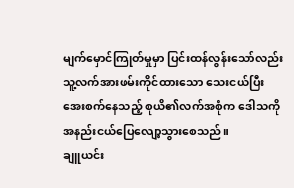မျက်မှောင်ကြုတ်မှုမှာ ပြင်းထန်လွန်းသော်လည်း သူ့လက်အားဖမ်းကိုင်ထားသော သေးငယ်ပြီးအေးစက်နေသည့် စုယိ၏လက်အစုံက ဒေါသကိုအနည်းငယ်ပြေလျော့သွားစေသည်။
ချူယင်း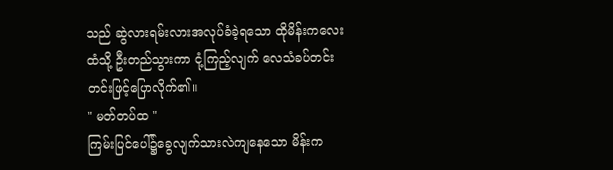သည် ဆွဲလားရမ်းလားအလုပ်ခံခဲ့ရသော ထိုမိန်းကလေးထံသို့ ဦးတည်သွားကာ ငုံ့ကြည့်လျက် လေသံခပ်တင်းတင်းဖြင့်ပြောလိုက်၏။
" မတ်တပ်ထ "
ကြမ်းပြင်ပေါ်၌ခွေလျက်သားလဲကျနေသော မိန်းက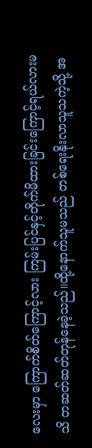လေးမှာ ကြောက်စိတ်ကြောင့်လား ကြမ်းပြင်နှင့်တိုက်မိထားခြင်းကြောင့်ရယ်လားမသိ တဆတ်ဆတ်တုန်နေခဲ့သည်။ထို့နောက်သူမသည် တစ်ရေးနိုးလာသူသကဲ့သို့ အ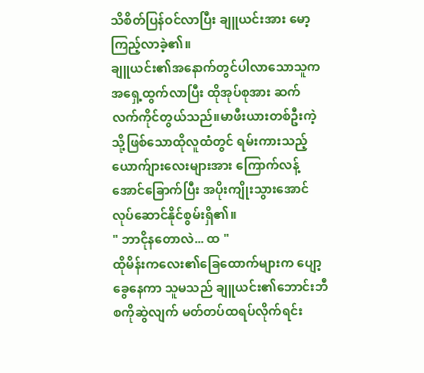သိစိတ်ပြန်ဝင်လာပြီး ချူယင်းအား မော့ကြည့်လာခဲ့၏။
ချူယင်း၏အနောက်တွင်ပါလာသောသူက အရှေ့ထွက်လာပြီး ထိုအုပ်စုအား ဆက်လက်ကိုင်တွယ်သည်။မာဖီးယားတစ်ဦးကဲ့သို့ဖြစ်သောထိုလူထံတွင် ရမ်းကားသည့်ယောက်ျားလေးများအား ကြောက်လန့်အောင်ခြောက်ပြီး အပိုးကျိုးသွားအောင်လုပ်ဆောင်နိုင်စွမ်းရှိ၏။
" ဘာငိုနတောလဲ... ထ "
ထိုမိန်းကလေး၏ခြေထောက်များက ပျော့ခွေနေကာ သူမသည် ချူယင်း၏ဘောင်းဘီစကိုဆွဲလျက် မတ်တပ်ထရပ်လိုက်ရင်း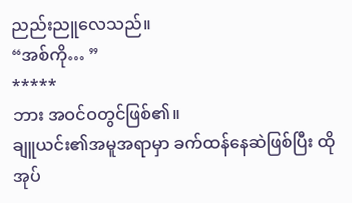ညည်းညူလေသည်။
“အစ်ကို… ”
*****
ဘား အဝင်ဝတွင်ဖြစ်၏။
ချူယင်း၏အမူအရာမှာ ခက်ထန်နေဆဲဖြစ်ပြီး ထိုအုပ်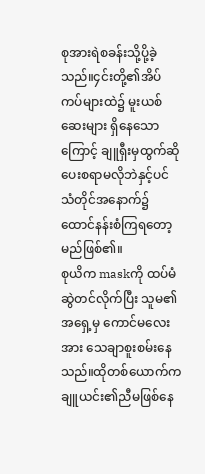စုအားရဲစခန်းသို့ပို့ခဲ့သည်။၄င်းတို့၏အိပ်ကပ်များထဲ၌ မူးယစ်ဆေးများ ရှိနေသောကြောင့် ချူရှီးမှထွက်ဆိုပေးစရာမလိုဘဲနှင့်ပင် သံတိုင်အနောက်၌ထောင်နန်းစံကြရတော့မည်ဖြစ်၏။
စုယိက maskကို ထပ်မံဆွဲတင်လိုက်ပြီး သူမ၏အရှေ့မှ ကောင်မလေးအား သေချာစူးစမ်းနေသည်။ထိုတစ်ယောက်က ချူယင်း၏ညီမဖြစ်နေ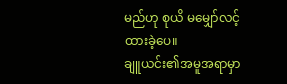မည်ဟု စုယိ မမျှော်လင့်ထားခဲ့ပေ။
ချူယင်း၏အမူအရာမှာ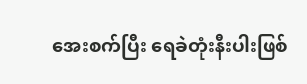အေးစက်ပြီး ရေခဲတုံးနီးပါးဖြစ်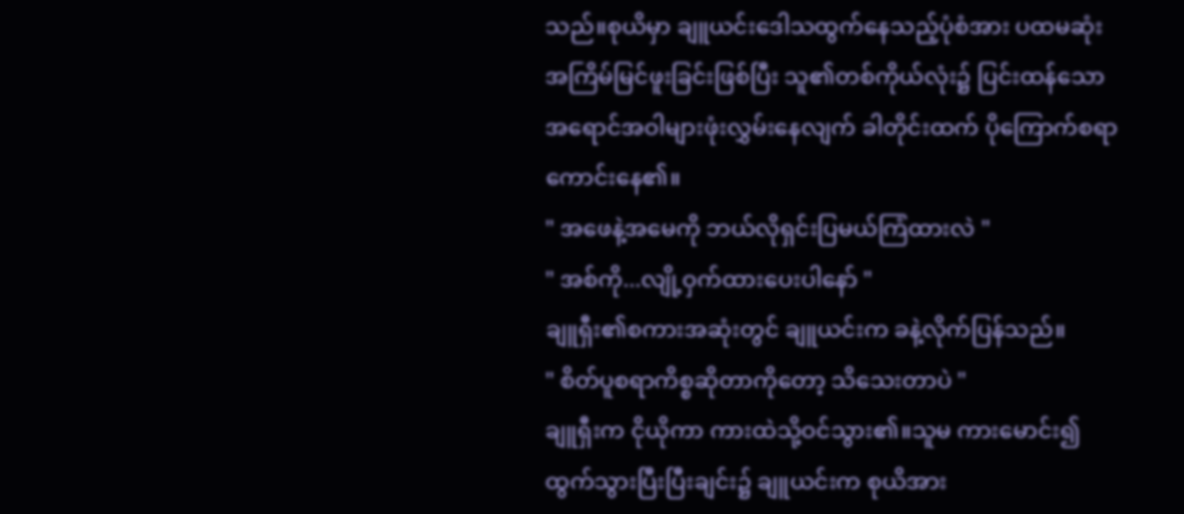သည်။စုယိမှာ ချူယင်းဒေါသထွက်နေသည့်ပုံစံအား ပထမဆုံးအကြိမ်မြင်ဖူးခြင်းဖြစ်ပြီး သူ၏တစ်ကိုယ်လုံး၌ ပြင်းထန်သောအရောင်အဝါများဖုံးလွှမ်းနေလျက် ခါတိုင်းထက် ပိုကြောက်စရာကောင်းနေ၏။
" အဖေနဲ့အမေကို ဘယ်လိုရှင်းပြမယ်ကြံထားလဲ "
" အစ်ကို...လျို့ဝှက်ထားပေးပါနော် "
ချူရှီး၏စကားအဆုံးတွင် ချူယင်းက ခနဲ့လိုက်ပြန်သည်။
" စိတ်ပူစရာကိစ္စဆိုတာကိုတော့ သိသေးတာပဲ "
ချူရှီးက ငိုယိုကာ ကားထဲသို့ဝင်သွား၏။သူမ ကားမောင်း၍ထွက်သွားပြီးပြီးချင်း၌ ချူယင်းက စုယိအား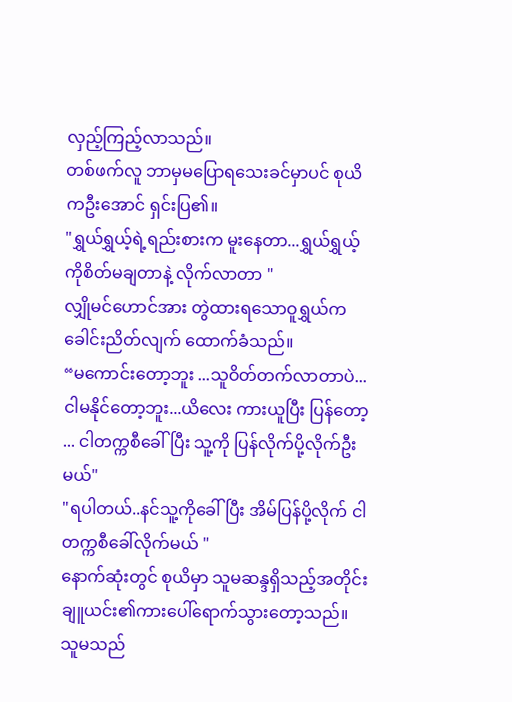လှည့်ကြည့်လာသည်။
တစ်ဖက်လူ ဘာမှမပြောရသေးခင်မှာပင် စုယိကဦးအောင် ရှင်းပြ၏။
"ရွှယ်ရွှယ့်ရဲ့ရည်းစားက မူးနေတာ...ရွှယ်ရွှယ့်ကိုစိတ်မချတာနဲ့ လိုက်လာတာ "
လျှိုမင်ဟောင်အား တွဲထားရသောဝူရွှယ်က ခေါင်းညိတ်လျက် ထောက်ခံသည်။
“မကောင်းတော့ဘူး ...သူဝိတ်တက်လာတာပဲ...ငါမနိုင်တော့ဘူး...ယိလေး ကားယူပြီး ပြန်တော့ ... ငါတက္ကစီခေါ်ပြီး သူ့ကို ပြန်လိုက်ပို့လိုက်ဦးမယ်"
"ရပါတယ်..နင်သူ့ကိုခေါ်ပြီး အိမ်ပြန်ပို့လိုက် ငါတက္ကစီခေါ်လိုက်မယ် "
နောက်ဆုံးတွင် စုယိမှာ သူမဆန္ဒရှိသည့်အတိုင်း ချူယင်း၏ကားပေါ်ရောက်သွားတော့သည်။
သူမသည်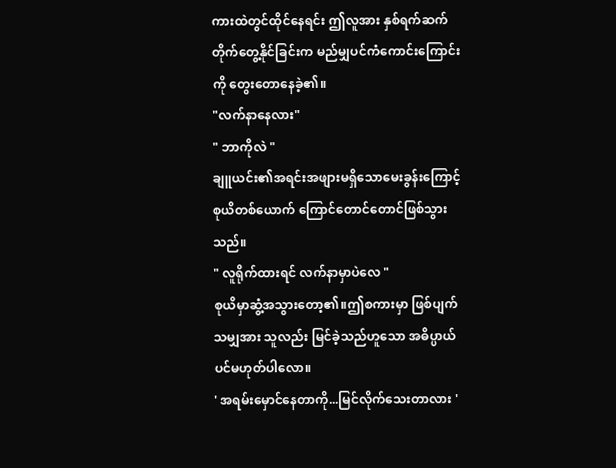ကားထဲတွင်ထိုင်နေရင်း ဤလူအား နှစ်ရက်ဆက်တိုက်တွေ့နိုင်ခြင်းက မည်မျှပင်ကံကောင်းကြောင်းကို တွေးတောနေခဲ့၏။
"လက်နာနေလား"
" ဘာကိုလဲ "
ချူယင်း၏အရင်းအဖျားမရှိသောမေးခွန်းကြောင့် စုယိတစ်ယောက် ကြောင်တောင်တောင်ဖြစ်သွားသည်။
" လူရိုက်ထားရင် လက်နာမှာပဲလေ "
စုယိမှာဆွံ့အသွားတော့၏။ဤစကားမှာ ဖြစ်ပျက်သမျှအား သူလည်း မြင်ခဲ့သည်ဟူသော အဓိပ္ပာယ်ပင်မဟုတ်ပါလော။
' အရမ်းမှောင်နေတာကို...မြင်လိုက်သေးတာလား '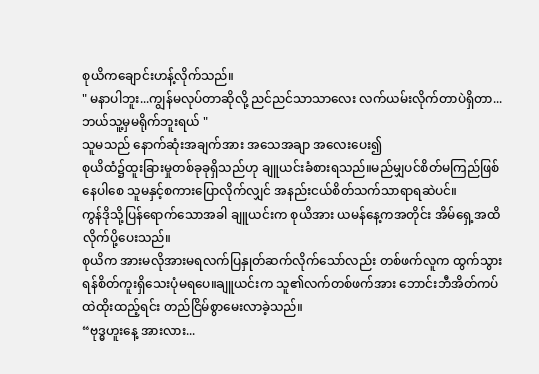စုယိကချောင်းဟန့်လိုက်သည်။
" မနာပါဘူး...ကျွန်မလုပ်တာဆိုလို့ ညင်ညင်သာသာလေး လက်ယမ်းလိုက်တာပဲရှိတာ...ဘယ်သူ့မှမရိုက်ဘူးရယ် "
သူမသည် နောက်ဆုံးအချက်အား အသေအချာ အလေးပေး၍
စုယိထံ၌ထူးခြားမှုတစ်ခုခုရှိသည်ဟု ချူယင်းခံစားရသည်။မည်မျှပင်စိတ်မကြည်ဖြစ်နေပါစေ သူမနှင့်စကားပြောလိုက်လျှင် အနည်းငယ်စိတ်သက်သာရာရဆဲပင်။
ကွန်ဒိုသို့ပြန်ရောက်သောအခါ ချူယင်းက စုယိအား ယမန်နေ့ကအတိုင်း အိမ်ရှေ့အထိလိုက်ပို့ပေးသည်။
စုယိက အားမလိုအားမရလက်ပြနှုတ်ဆက်လိုက်သော်လည်း တစ်ဖက်လူက ထွက်သွားရန်စိတ်ကူးရှိသေးပုံမရပေ။ချူယင်းက သူ၏လက်တစ်ဖက်အား ဘောင်းဘီအိတ်ကပ်ထဲထိုးထည့်ရင်း တည်ငြိမ်စွာမေးလာခဲ့သည်။
“ဗုဒ္ဓဟူးနေ့ အားလား...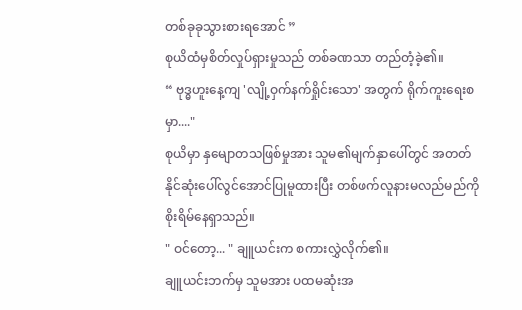တစ်ခုခုသွားစားရအောင် ”
စုယိထံမှစိတ်လှုပ်ရှားမှုသည် တစ်ခဏသာ တည်တံ့ခဲ့၏။
“ ဗုဒ္ဓဟူးနေ့ကျ 'လျို့ဝှက်နက်ရှိုင်းသော' အတွက် ရိုက်ကူးရေးစမှာ...."
စုယိမှာ နှမျောတသဖြစ်မှုအား သူမ၏မျက်နှာပေါ်တွင် အတတ်နိုင်ဆုံးပေါ်လွင်အောင်ပြုမူထားပြီး တစ်ဖက်လူနားမလည်မည်ကိုစိုးရိမ်နေရှာသည်။
" ဝင်တော့... " ချူယင်းက စကားလွှဲလိုက်၏။
ချူယင်းဘက်မှ သူမအား ပထမဆုံးအ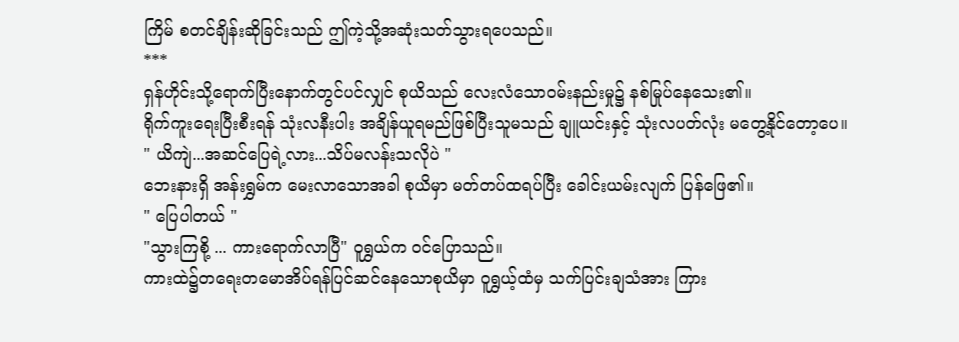ကြိမ် စတင်ချိန်းဆိုခြင်းသည် ဤကဲ့သို့အဆုံးသတ်သွားရပေသည်။
***
ရှန်ဟိုင်းသို့ရောက်ပြီးနောက်တွင်ပင်လျှင် စုယိသည် လေးလံသောဝမ်းနည်းမှု၌ နစ်မြုပ်နေသေး၏။
ရိုက်ကူးရေးပြီးစီးရန် သုံးလနီးပါး အချိန်ယူရမည်ဖြစ်ပြီးသူမသည် ချူယင်းနှင့် သုံးလပတ်လုံး မတွေ့နိုင်တော့ပေ။
" ယိကျဲ...အဆင်ပြေရဲ့လား...သိပ်မလန်းသလိုပဲ "
ဘေးနားရှိ အန်းရွှမ်က မေးလာသောအခါ စုယိမှာ မတ်တပ်ထရပ်ပြီး ခေါင်းယမ်းလျက် ပြန်ဖြေ၏။
" ပြေပါတယ် "
"သွားကြစို့ ... ကားရောက်လာပြီ" ဝူရွှယ်က ဝင်ပြောသည်။
ကားထဲ၌တရေးတမောအိပ်ရန်ပြင်ဆင်နေသောစုယိမှာ ဝူရွှယ့်ထံမှ သက်ပြင်းချသံအား ကြား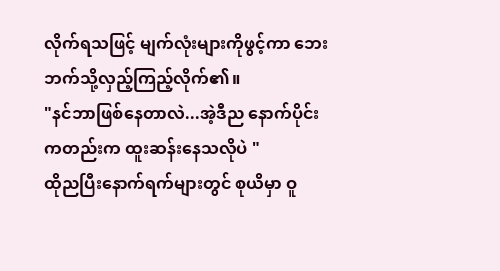လိုက်ရသဖြင့် မျက်လုံးများကိုဖွင့်ကာ ဘေးဘက်သို့လှည့်ကြည့်လိုက်၏။
"နင်ဘာဖြစ်နေတာလဲ...အဲ့ဒီည နောက်ပိုင်းကတည်းက ထူးဆန်းနေသလိုပဲ "
ထိုညပြီးနောက်ရက်များတွင် စုယိမှာ ဝူ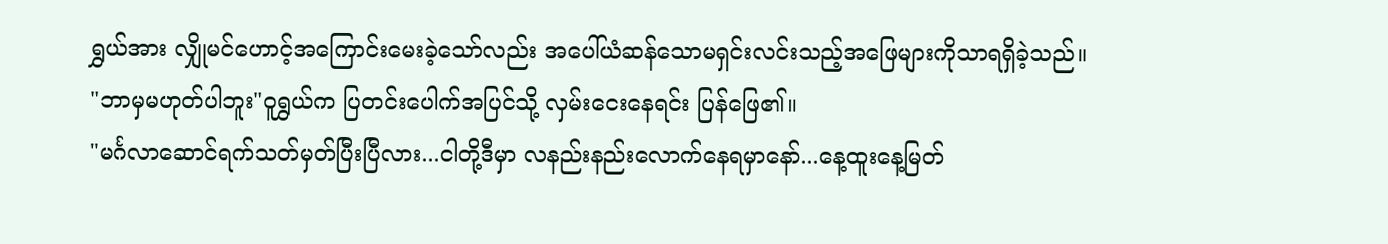ရွှယ်အား လျှိုမင်ဟောင့်အကြောင်းမေးခဲ့သော်လည်း အပေါ်ယံဆန်သောမရှင်းလင်းသည့်အဖြေများကိုသာရရှိခဲ့သည်။
"ဘာမှမဟုတ်ပါဘူး"ဝူရွှယ်က ပြတင်းပေါက်အပြင်သို့ လှမ်းငေးနေရင်း ပြန်ဖြေ၏။
"မင်္ဂလာဆောင်ရက်သတ်မှတ်ပြီးပြီလား...ငါတို့ဒီမှာ လနည်းနည်းလောက်နေရမှာနော်...နေ့ထူးနေ့မြတ်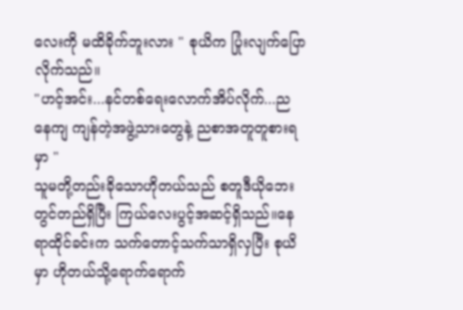လေးကို မထိခိုက်ဘူးလား " စုယိက ပြုံးလျက်ပြောလိုက်သည်။
"ဟင့်အင်း...နင်တစ်ရေးလောက်အိပ်လိုက်...ညနေကျ ကျန်တဲ့အဖွဲ့သားတွေနဲ့ ညစာအတူတူစားရမှာ "
သူမတို့တည်းခိုသောဟိုတယ်သည် စတူဒီယိုဘေးတွင်တည်ရှိပြီး ကြယ်လေးပွင့်အဆင့်ရှိသည်။နေရာထိုင်ခင်းက သက်တောင့်သက်သာရှိလှပြီး စုယိမှာ ဟိုတယ်သို့ရောက်ရောက်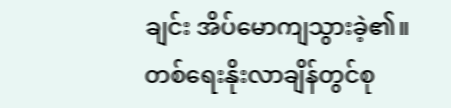ချင်း အိပ်မောကျသွားခဲ့၏။
တစ်ရေးနိုးလာချိန်တွင်စု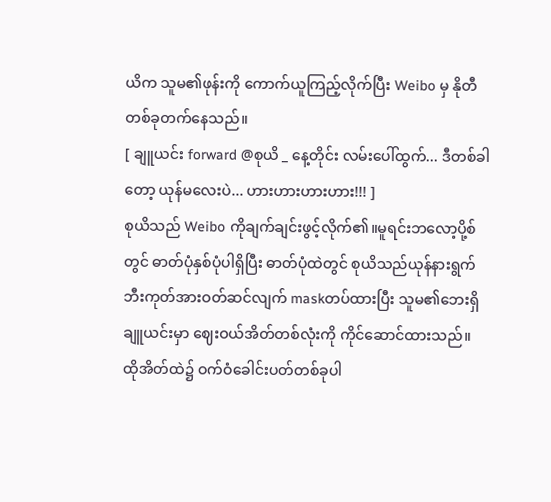ယိက သူမ၏ဖုန်းကို ကောက်ယူကြည့်လိုက်ပြီး Weibo မှ နိုတီတစ်ခုတက်နေသည်။
[ ချူယင်း forward @စုယိ _ နေ့တိုင်း လမ်းပေါ်ထွက်... ဒီတစ်ခါတော့ ယုန်မလေးပဲ... ဟားဟားဟားဟား!!! ]
စုယိသည် Weibo ကိုချက်ချင်းဖွင့်လိုက်၏။မူရင်းဘလော့ပို့စ်တွင် ဓာတ်ပုံနှစ်ပုံပါရှိပြီး ဓာတ်ပုံထဲတွင် စုယိသည်ယုန်နားရွက်ဘီးကုတ်အားဝတ်ဆင်လျက် maskတပ်ထားပြီး သူမ၏ဘေးရှိချူယင်းမှာ ဈေးဝယ်အိတ်တစ်လုံးကို ကိုင်ဆောင်ထားသည်။
ထိုအိတ်ထဲ၌ ဝက်ဝံခေါင်းပတ်တစ်ခုပါ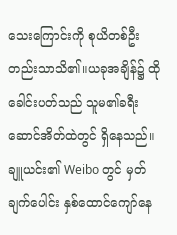သေးကြောင်းကို စုယိတစ်ဦးတည်းသာသိ၏။ယခုအချိန်၌ ထိုခေါင်းပတ်သည် သူမ၏ခရီးဆောင်အိတ်ထဲတွင် ရှိနေသည်။
ချူယင်း၏ Weibo တွင် မှတ်ချက်ပေါင်း နှစ်ထောင်ကျော်နေ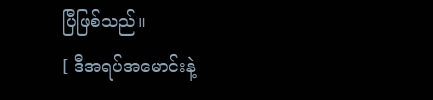ပြီဖြစ်သည်။
[ ဒီအရပ်အမောင်းနဲ့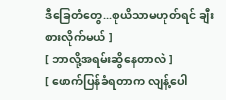ဒီခြေတံတွေ...စုယိသာမဟုတ်ရင် ချီးစားလိုက်မယ် ]
[ ဘာလို့အရမ်းဆွိနေတာလဲ ]
[ ဖောက်ပြန်ခံရတာက လျန့်ပေါ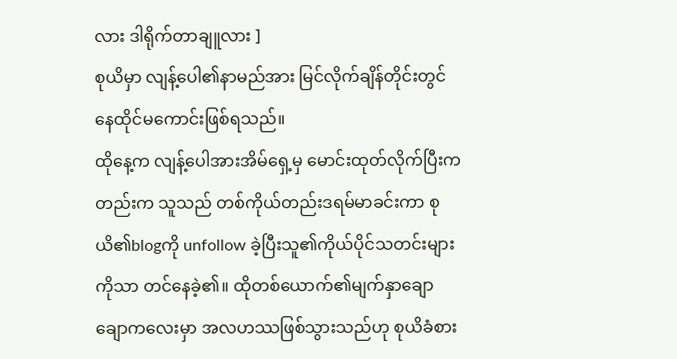လား ဒါရိုက်တာချူလား ]
စုယိမှာ လျန့်ပေါ၏နာမည်အား မြင်လိုက်ချိန်တိုင်းတွင် နေထိုင်မကောင်းဖြစ်ရသည်။
ထိုနေ့က လျန့်ပေါအားအိမ်ရှေ့မှ မောင်းထုတ်လိုက်ပြီးကတည်းက သူသည် တစ်ကိုယ်တည်းဒရမ်မာခင်းကာ စုယိ၏blogကို unfollow ခဲ့ပြီးသူ၏ကိုယ်ပိုင်သတင်းများကိုသာ တင်နေခဲ့၏။ ထိုတစ်ယောက်၏မျက်နှာချောချောကလေးမှာ အလဟဿဖြစ်သွားသည်ဟု စုယိခံစား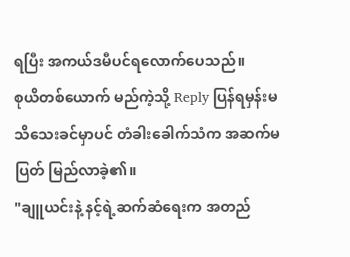ရပြီး အကယ်ဒမီပင်ရလောက်ပေသည်။
စုယိတစ်ယောက် မည်ကဲ့သို့ Reply ပြန်ရမှန်းမသိသေးခင်မှာပင် တံခါးခေါက်သံက အဆက်မပြတ် မြည်လာခဲ့၏။
"ချူယင်းနဲ့ နင့်ရဲ့ဆက်ဆံရေးက အတည်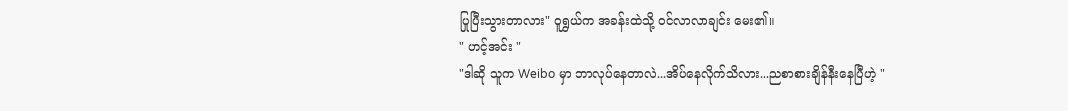ပြုပြီးသွားတာလား" ဝူရွှယ်က အခန်းထဲသို့ ဝင်လာလာချင်း မေး၏။
" ဟင့်အင်း "
"ဒါဆို သူက Weibo မှာ ဘာလုပ်နေတာလဲ...အိပ်နေလိုက်သိလား...ညစာစားချိန်နီးနေပြီဟဲ့ "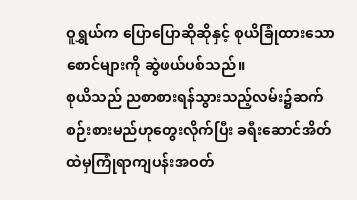ဝူရွှယ်က ပြောပြောဆိုဆိုနှင့် စုယိခြုံထားသော စောင်များကို ဆွဲဖယ်ပစ်သည်။
စုယိသည် ညစာစားရန်သွားသည့်လမ်း၌ဆက်စဉ်းစားမည်ဟုတွေးလိုက်ပြီး ခရီးဆောင်အိတ်ထဲမှကြုံရာကျပန်းအဝတ်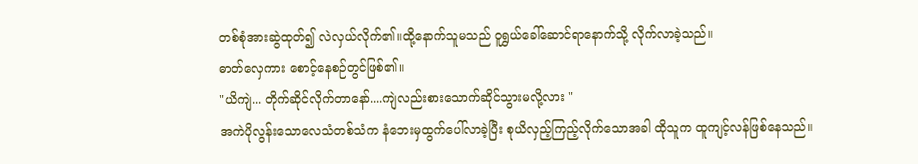တစ်စုံအားဆွဲထုတ်၍ လဲလှယ်လိုက်၏။ထို့နောက်သူမသည် ဝူရွှယ်ခေါ်ဆောင်ရာနောက်သို့ လိုက်လာခဲ့သည်။
ဓာတ်လှေကား စောင့်နေစဉ်တွင်ဖြစ်၏။
"ယိကျဲ... တိုက်ဆိုင်လိုက်တာနော်....ကျဲလည်းစားသောက်ဆိုင်သွားမလို့လား "
အကဲပိုလွန်းသောလေသံတစ်သံက နံဘေးမှထွက်ပေါ်လာခဲ့ပြီး စုယိလှည့်ကြည့်လိုက်သောအခါ ထိုသူက ထူကျင့်လန်ဖြစ်နေသည်။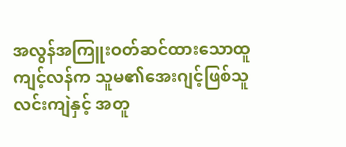အလွန်အကြူးဝတ်ဆင်ထားသောထူကျင့်လန်က သူမ၏အေးဂျင့်ဖြစ်သူ လင်းကျဲနှင့် အတူ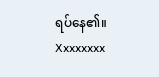ရပ်နေ၏။
Xxxxxxxx